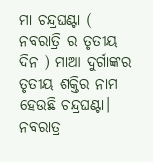ମା ଚନ୍ଦ୍ରଘଣ୍ଟା ( ନବରାତ୍ରି ର ତୃତୀୟ ଦିନ ) ମାଆ ଦୁର୍ଗାଙ୍କର ତୃତୀୟ ଶକ୍ତିର ନାମ ହେଉଛି ଚନ୍ଦ୍ରଘଣ୍ଟା। ନବରାତ୍ର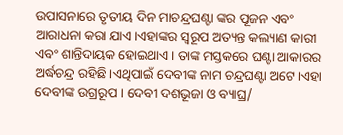ଉପାସନାରେ ତୃତୀୟ ଦିନ ମାଚନ୍ଦ୍ରଘଣ୍ଟା ଙ୍କର ପୂଜନ ଏବଂ ଆରାଧନା କରା ଯାଏ।ଏହାଙ୍କର ସ୍ୱରୂପ ଅତ୍ୟନ୍ତ କଲ୍ୟାଣ କାରୀ ଏବଂ ଶାନ୍ତିଦାୟକ ହୋଇଥାଏ। ତାଙ୍କ ମସ୍ତକରେ ଘଣ୍ଟା ଆକାରର ଅର୍ଦ୍ଧଚନ୍ଦ୍ର ରହିଛି।ଏଥିପାଇଁ ଦେବୀଙ୍କ ନାମ ଚନ୍ଦ୍ରଘଣ୍ଟା ଅଟେ।ଏହା ଦେବୀଙ୍କ ଉଗ୍ରରୂପ । ଦେବୀ ଦଶଭୂଜା ଓ ବ୍ୟାଘ୍ର/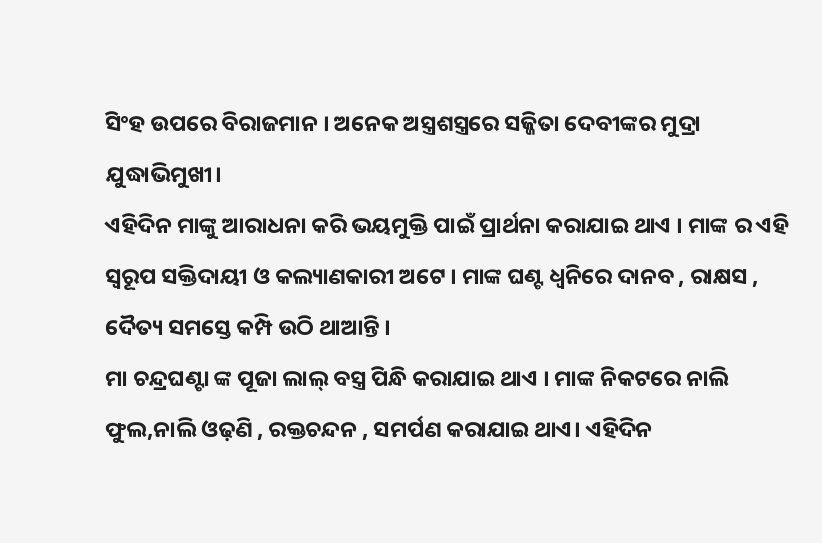ସିଂହ ଉପରେ ବିରାଜମାନ । ଅନେକ ଅସ୍ତ୍ରଶସ୍ତ୍ରରେ ସଜ୍ଜିତା ଦେବୀଙ୍କର ମୁଦ୍ରା ଯୁଦ୍ଧାଭିମୁଖୀ।
ଏହିଦିନ ମାଙ୍କୁ ଆରାଧନା କରି ଭୟମୁକ୍ତି ପାଇଁ ପ୍ରାର୍ଥନା କରାଯାଇ ଥାଏ । ମାଙ୍କ ର ଏହି ସ୍ୱରୂପ ସକ୍ତିଦାୟୀ ଓ କଲ୍ୟାଣକାରୀ ଅଟେ । ମାଙ୍କ ଘଣ୍ଟ ଧ୍ବନିରେ ଦାନବ , ରାକ୍ଷସ , ଦୈତ୍ୟ ସମସ୍ତେ କମ୍ପି ଉଠି ଥାଆନ୍ତି ।
ମା ଚନ୍ଦ୍ରଘଣ୍ଟା ଙ୍କ ପୂଜା ଲାଲ୍ ବସ୍ତ୍ର ପିନ୍ଧି କରାଯାଇ ଥାଏ । ମାଙ୍କ ନିକଟରେ ନାଲି ଫୁଲ,ନାଲି ଓଢ଼ଣି , ରକ୍ତଚନ୍ଦନ , ସମର୍ପଣ କରାଯାଇ ଥାଏ। ଏହିଦିନ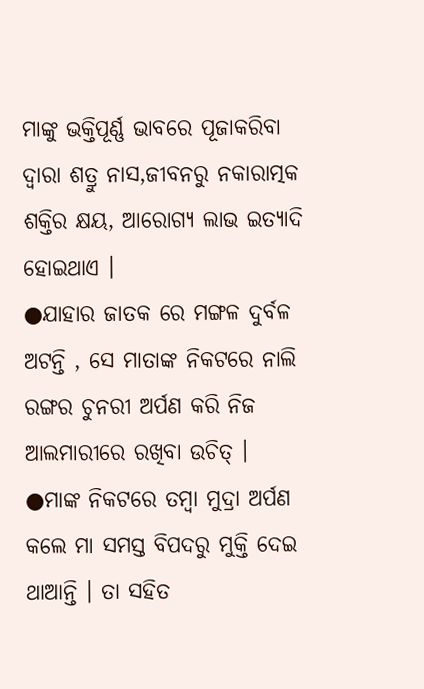ମାଙ୍କୁ ଭକ୍ତିପୂର୍ଣ୍ଣ ଭାବରେ ପୂଜାକରିବା ଦ୍ୱାରା ଶତ୍ରୁ ନାସ,ଜୀବନରୁ ନକାରାତ୍ମକ ଶକ୍ତିର କ୍ଷୟ, ଆରୋଗ୍ୟ ଲାଭ ଇତ୍ୟାଦି ହୋଇଥାଏ ।
●ଯାହାର ଜାତକ ରେ ମଙ୍ଗଳ ଦୁର୍ବଳ ଅଟନ୍ତି , ସେ ମାତାଙ୍କ ନିକଟରେ ନାଲି ରଙ୍ଗର ଚୁନରୀ ଅର୍ପଣ କରି ନିଜ ଆଲମାରୀରେ ରଖିବା ଉଚିତ୍ ।
●ମାଙ୍କ ନିକଟରେ ତମ୍ବା ମୁଦ୍ରା ଅର୍ପଣ କଲେ ମା ସମସ୍ତ ବିପଦରୁ ମୁକ୍ତି ଦେଇ ଥାଆନ୍ତି । ତା ସହିତ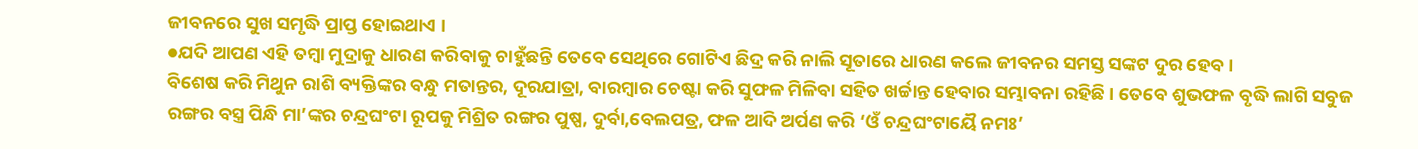ଜୀବନରେ ସୁଖ ସମୃଦ୍ଧି ପ୍ରାପ୍ତ ହୋଇଥାଏ ।
●ଯଦି ଆପଣ ଏହି ତମ୍ବା ମୁଦ୍ରାକୁ ଧାରଣ କରିବାକୁ ଚାହୁଁଛନ୍ତି ତେବେ ସେଥିରେ ଗୋଟିଏ ଛିଦ୍ର କରି ନାଲି ସୂତାରେ ଧାରଣ କଲେ ଜୀବନର ସମସ୍ତ ସଙ୍କଟ ଦୁର ହେବ ।
ବିଶେଷ କରି ମିଥୁନ ରାଶି ବ୍ୟକ୍ତିଙ୍କର ବନ୍ଧୁ ମତାନ୍ତର, ଦୂରଯାତ୍ରା, ବାରମ୍ବାର ଚେଷ୍ଟା କରି ସୁଫଳ ମିଳିବା ସହିତ ଖର୍ଚ୍ଚାନ୍ତ ହେବାର ସମ୍ଭାବନା ରହିଛି । ତେବେ ଶୁଭଫଳ ବୃଦ୍ଧି ଲାଗି ସବୁଜ ରଙ୍ଗର ବସ୍ତ୍ର ପିନ୍ଧି ମା’ଙ୍କର ଚନ୍ଦ୍ରଘଂଟା ରୂପକୁ ମିଶ୍ରିତ ରଙ୍ଗର ପୁଷ୍ପ, ଦୁର୍ବା,ବେଲପତ୍ର, ଫଳ ଆଦି ଅର୍ପଣ କରି ‘ଓଁ ଚନ୍ଦ୍ରଘଂଟାୟୈ ନମଃ’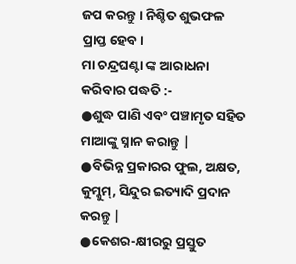ଜପ କରନ୍ତୁ । ନିଶ୍ଚିତ ଶୁଭଫଳ ପ୍ରାପ୍ତ ହେବ।
ମା ଚନ୍ଦ୍ରଘଣ୍ଟା ଙ୍କ ଆରାଧନା କରିବାର ପଦ୍ଧତି :-
●ଶୁଦ୍ଧ ପାଣି ଏବଂ ପଞ୍ଚାମୃତ ସହିତ ମାଆଙ୍କୁ ସ୍ନାନ କରାନ୍ତୁ |
●ବିଭିନ୍ନ ପ୍ରକାରର ଫୁଲ, ଅକ୍ଷତ, କୁମ୍କୁମ୍, ସିନ୍ଦୁର ଇତ୍ୟାଦି ପ୍ରଦାନ କରନ୍ତୁ |
●କେଶର-କ୍ଷୀରରୁ ପ୍ରସ୍ତୁତ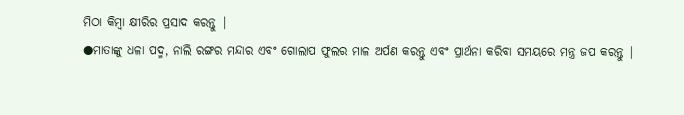ମିଠା କିମ୍ବା କ୍ଷୀରିର ପ୍ରସାଦ କରନ୍ତୁ |
●ମାତାଙ୍କୁ ଧଳା ପଦ୍ମ, ନାଲି ରଙ୍ଗର ମନ୍ଦାର ଏବଂ ଗୋଲାପ ଫୁଲର ମାଳ ଅର୍ପଣ କରନ୍ତୁ ଏବଂ ପ୍ରାର୍ଥନା କରିବା ସମୟରେ ମନ୍ତ୍ର ଜପ କରନ୍ତୁ |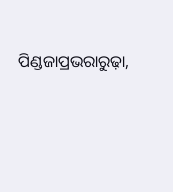ପିଣ୍ଡଜାପ୍ରଭରାରୁଢ଼ା,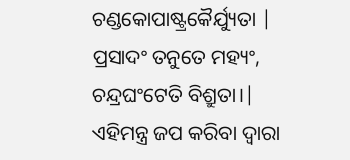ଚଣ୍ଡକୋପାଷ୍ଟ୍ରକୈର୍ଯ୍ୟୁତା |
ପ୍ରସାଦଂ ତନୁତେ ମହ୍ୟଂ, ଚନ୍ଦ୍ରଘଂଟେତି ବିଶ୍ରୁତା।|
ଏହିମନ୍ତ୍ର ଜପ କରିବା ଦ୍ୱାରା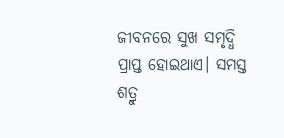ଜୀବନରେ ସୁଖ ସମୃଦ୍ଧି ପ୍ରାପ୍ତ ହୋଇଥାଏ। ସମସ୍ତ ଶତ୍ରୁ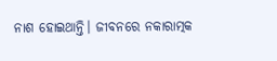ନାଶ ହୋଇଥାନ୍ତି। ଜୀବନରେ ନକାରାତ୍ମକ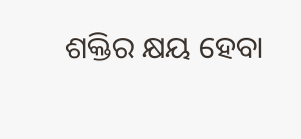ଶକ୍ତିର କ୍ଷୟ ହେବା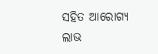ସହିତ ଆରୋଗ୍ୟ ଲାଭ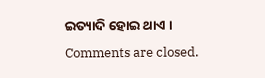ଇତ୍ୟାଦି ହୋଇ ଥାଏ ।
Comments are closed.